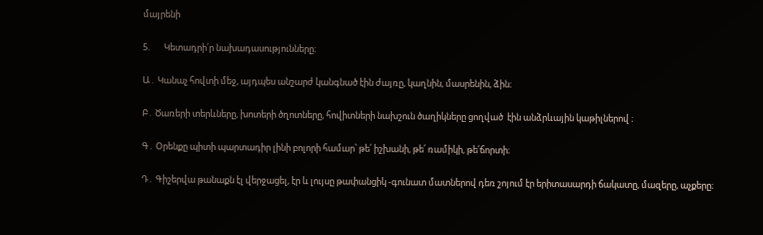մայրենի

5.       Կետադրի՛ր նախադասությունները։

Ա․ Կանաչ հովտի մեջ, այդպես անշարժ կանգնած էին ժայռը, կաղնին, մասրենին, ձին։

Բ․ Ծառերի տերևները, խոտերի ծղոտները, հովիտների նախշուն ծաղիկները ցողված  էին անձրևային կաթիլներով ։

Գ․ Օրենքը պիտի պարտադիր լինի բոլորի համար՝ թե՛ իշխանի, թե՛ ռամիկի, թե՛ճորտի։

Դ․ Գիշերվա թանաքն էլ վերջացել, էր և լույսը թափանցիկ -գունատ մատներով դեռ շոյում էր երիտասարդի ճակատը, մազերը, աչքերը։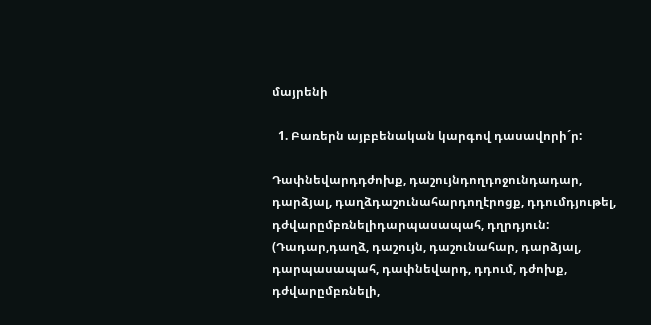մայրենի

  1. Բառերն այբբենական կարգով դասավորի´ր:

Դափնեվարդդժոխք, դաշույնդողդոջունդադար, դարձյալ, դաղձդաշունահարդողէրոցք, դդումդյութել, դժվարըմբռնելիդարպասապահ, դղրդյուն: (Դադար,դաղձ, դաշույն, դաշունահար, դարձյալ, դարպասապահ, դափնեվարդ, դդում, դժոխք, դժվարըմբռնելի,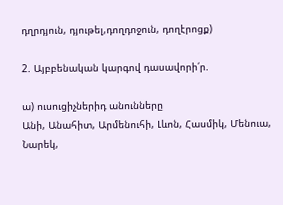դղրդյուն, դյութել,դողդոջուն, դողէրոցք)

2. Այբբենական կարգով դասավորի՛ր.

ա) ուսուցիչներիդ անունները
Անի, Անահիտ, Արմենուհի, Լևոն, Հասմիկ, Մենուա, Նարեկ,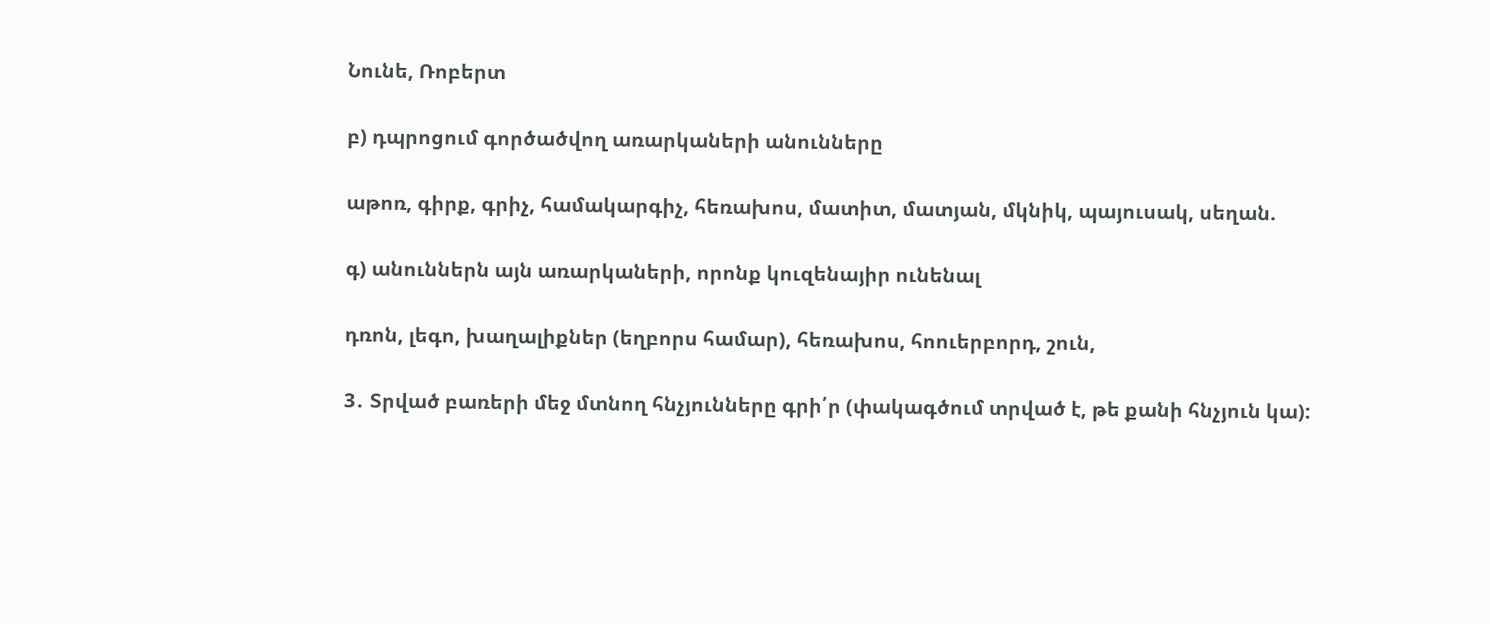Նունե, Ռոբերտ

բ) դպրոցում գործածվող առարկաների անունները

աթոռ, գիրք, գրիչ, համակարգիչ, հեռախոս, մատիտ, մատյան, մկնիկ, պայուսակ, սեղան.

գ) անուններն այն առարկաների, որոնք կուզենայիր ունենալ

դռոն, լեգո, խաղալիքներ (եղբորս համար), հեռախոս, հոուերբորդ, շուն,

3․ Տրված բառերի մեջ մտնող հնչյունները գրի՛ր (փակագծում տրված է, թե քանի հնչյուն կա):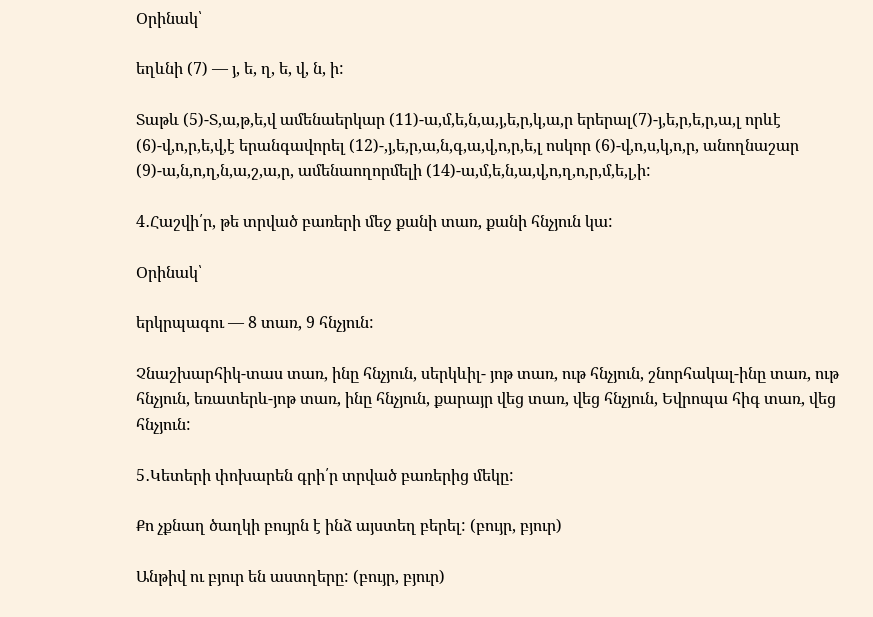Օրինակ՝

եղևնի (7) — յ, ե, ղ, ե, վ, ն, ի:

Տաթև (5)-Տ,ա,թ,ե,վ ամենաերկար (11)-ա,մ,ե,ն,ա,յ,ե,ր,կ,ա,ր երերալ(7)-յ,ե,ր,ե,ր,ա,լ որևէ (6)-վ,ո,ր,ե,վ,է երանգավորել (12)-,յ,ե,ր,ա,ն,գ,ա,վ,ո,ր,ե,լ ոսկոր (6)-վ,ո,ս,կ,ո,ր, անողնաշար (9)-ա,ն,ո,ղ,ն,ա,շ,ա,ր, ամենաողորմելի (14)-ա,մ,ե,ն,ա,վ,ո,ղ,ո,ր,մ,ե,լ,ի:

4․Հաշվի՛ր, թե տրված բառերի մեջ քանի տառ, քանի հնչյուն կա:

Օրինակ՝

երկրպագու — 8 տառ, 9 հնչյուն:

Չնաշխարհիկ-տաս տառ, ինը հնչյուն, սերկևիլ- յոթ տառ, ութ հնչյուն, շնորհակալ-ինը տառ, ութ հնչյուն, եռատերև-յոթ տառ, ինը հնչյուն, քարայր վեց տառ, վեց հնչյուն, Եվրոպա հիգ տառ, վեց հնչյուն:

5․Կետերի փոխարեն գրի՛ր տրված բառերից մեկը:

Քո չքնաղ ծաղկի բույրն է ինձ այստեղ բերել: (բույր, բյուր)

Անթիվ ու բյուր են աստղերը: (բույր, բյուր)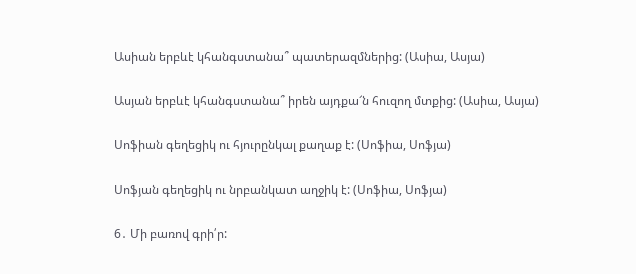Ասիան երբևէ կհանգստանա՞ պատերազմներից: (Ասիա, Ասյա)

Ասյան երբևէ կհանգստանա՞ իրեն այդքա՜ն հուզող մտքից: (Ասիա, Ասյա)

Սոֆիան գեղեցիկ ու հյուրընկալ քաղաք է: (Սոֆիա, Սոֆյա)

Սոֆյան գեղեցիկ ու նրբանկատ աղջիկ է: (Սոֆիա, Սոֆյա)

6․ Մի բառով գրի՛ր: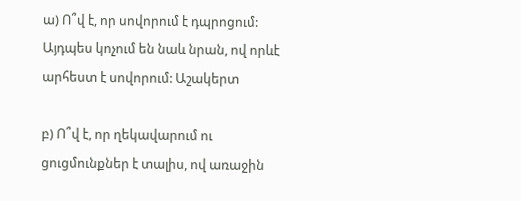ա) Ո՞վ է, որ սովորում է դպրոցում: Այդպես կոչում են նաև նրան, ով որևէ արհեստ է սովորում: Աշակերտ

բ) Ո՞վ է, որ ղեկավարում ու ցուցմունքներ է տալիս, ով առաջին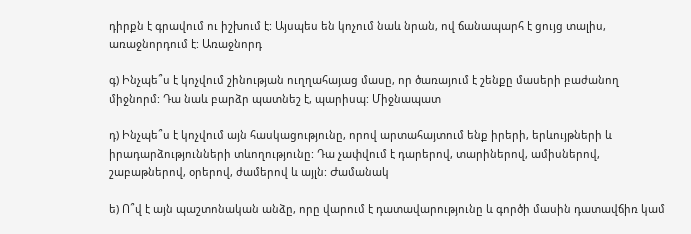դիրքն է գրավում ու իշխում է: Այսպես են կոչում նաև նրան, ով ճանապարհ է ցույց տալիս, առաջնորդում է: Առաջնորդ

գ) Ինչպե՞ս է կոչվում շինության ուղղահայաց մասը, որ ծառայում է շենքը մասերի բաժանող միջնորմ: Դա նաև բարձր պատնեշ է, պարիսպ: Միջնապատ

դ) Ինչպե՞ս է կոչվում այն հասկացությունը, որով արտահայտում ենք իրերի, երևույթների և իրադարձությունների տևողությունը: Դա չափվում է դարերով, տարիներով, ամիսներով, շաբաթներով, օրերով, ժամերով և այլն: Ժամանակ

ե) Ո՞վ է այն պաշտոնական անձը, որը վարում է դատավարությունը և գործի մասին դատավճիռ կամ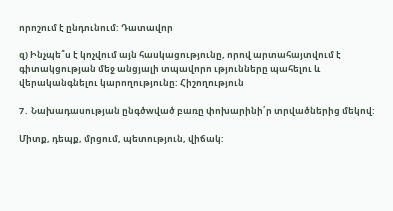որոշում է ընդունում: Դատավոր

զ) Ինչպե՞ս է կոչվում այն հասկացությունը, որով արտահայտվում է գիտակցության մեջ անցյալի տպավորո ւթյունները պահելու և վերականգնելու կարողությունը: Հիշողություն

7․ Նախադասության ընգծwված բառը փոխարինի՛ր տրվածներից մեկով:

Միտք, դեպք, մրցում, պետություն, վիճակ: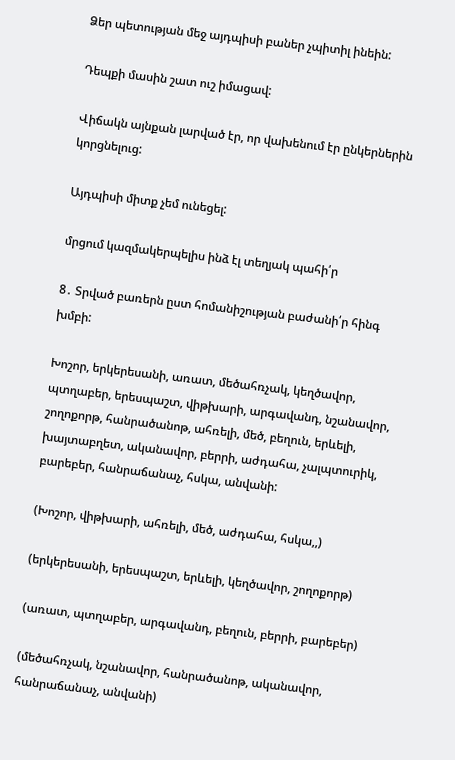Ձեր պետության մեջ այդպիսի բաներ չպիտիլ ինեին:

Դեպքի մասին շատ ուշ իմացավ:

Վիճակն այնքան լարված էր, որ վախենում էր ընկերներին կորցնելուց:

Այդպիսի միտք չեմ ունեցել:

մրցում կազմակերպելիս ինձ էլ տեղյակ պահի՛ր

8․ Տրված բառերն ըստ հոմանիշության բաժանի՛ր հինգ խմբի:

Խոշոր, երկերեսանի, առատ, մեծահռչակ, կեղծավոր, պտղաբեր, երեսպաշտ, վիթխարի, արգավանդ, նշանավոր, շողոքորթ, հանրածանոթ, ահռելի, մեծ, բեղուն, երևելի, խայտաբղետ, ականավոր, բերրի, աժդահա, չալպտուրիկ, բարեբեր, հանրաճանաչ, հսկա, անվանի:

(Խոշոր, վիթխարի, ահռելի, մեծ, աժդահա, հսկա,,)

(երկերեսանի, երեսպաշտ, երևելի, կեղծավոր, շողոքորթ)

(առատ, պտղաբեր, արգավանդ, բեղուն, բերրի, բարեբեր)

(մեծահռչակ, նշանավոր, հանրածանոթ, ականավոր, հանրաճանաչ, անվանի)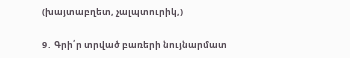(խայտաբղետ, չալպտուրիկ,)

9․ Գրի՛ր տրված բառերի նույնարմատ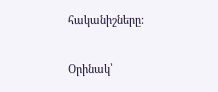հականիշները:

Օրինակ՝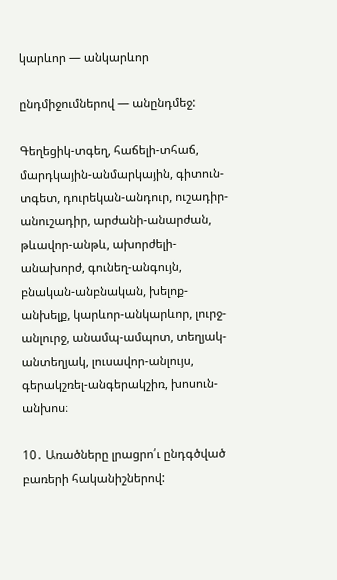կարևոր — անկարևոր

ընդմիջումներով — անընդմեջ:

Գեղեցիկ-տգեղ, հաճելի-տհաճ, մարդկային-անմարկային, գիտուն-տգետ, դուրեկան-անդուր, ուշադիր-անուշադիր, արժանի-անարժան, թևավոր-անթև, ախորժելի-անախորժ, գունեղ-անգույն, բնական-անբնական, խելոք-անխելք, կարևոր-անկարևոր, լուրջ-անլուրջ, անամպ-ամպոտ, տեղյակ-անտեղյակ, լուսավոր-անլույս, գերակշռել-անգերակշիռ, խոսուն-անխոս։

10․ Առածները լրացրո՛ւ ընդգծված բառերի հականիշներով: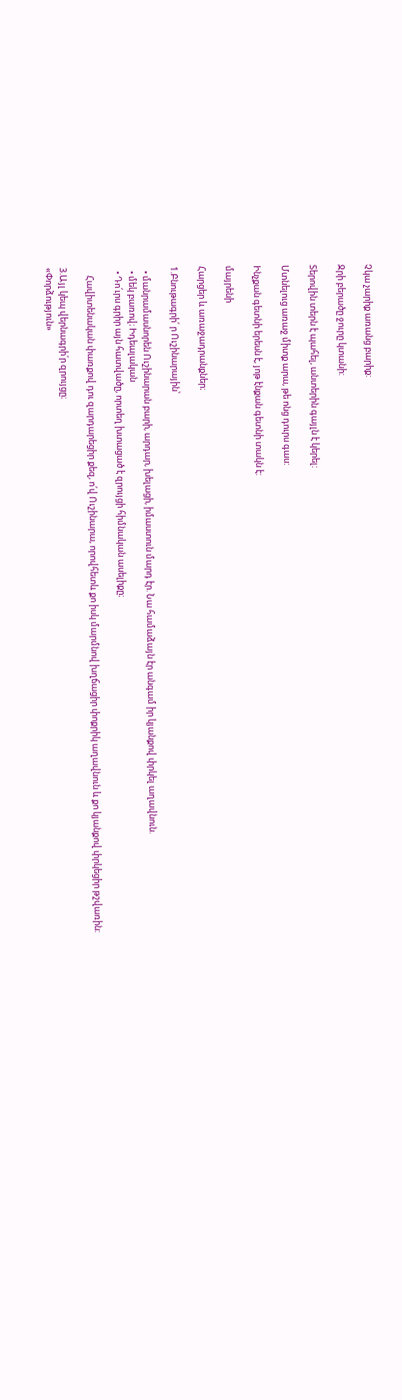Չկա չարիք առանց բարիք:

Ջրի բերածը ջուրը կտանի:

Տերովին տերն է պահել, անտերին գայլն է կերել:

Մտնելուց առաջ միտք արա, թե ոնց դուրս գաս:

Ինչքան գետնի երեսն է, յոթ էնքան գետնի տակն է:

մայրենի

Հարցեր և առաջադրանքներ։

1.Բնութագրի՛ ր Ուշինարային՝

  • մանրամասնորեն Ուշինարան բարի, արդար, խելացի, իմաստուն մարդ էր. Նա համաձայն էր անգամ իր կյանքով փրկել աղավնուն.
  • մեկ բառով։ Իդեալական
  • Դո՛ւրս գրիր այն հատվածը, որտեղ խտացած է զրույցի հիմնական ասելիքը։

    Հավիտենական փառքով դու զարդարեցիր քեզ, ո՛վ Ուշինարա, որովհետև քո իսկ մարմնով խղճացիր փոքրիկ աղավնուն և քո կյանքով փրկեցիր թշվառին:

3.Այլ կեպ վերնագրի՛ր զրույցը։
«Փորձություն»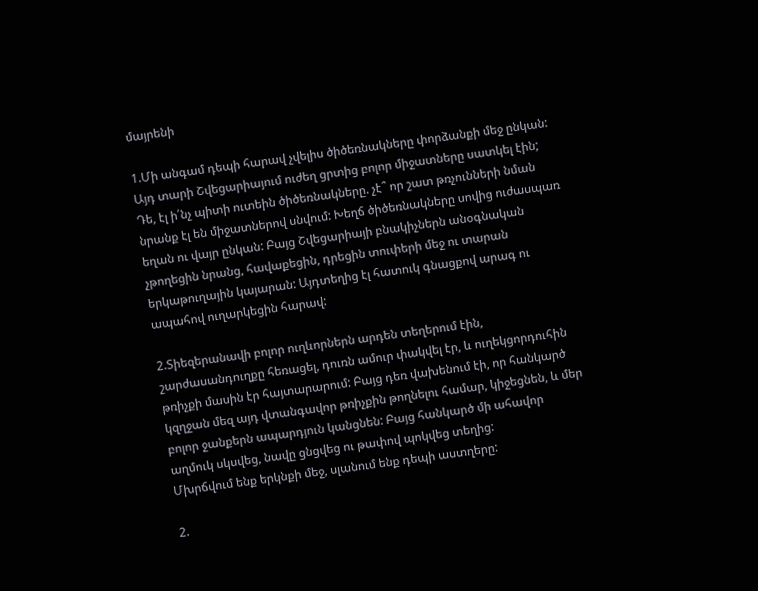մայրենի

1.Մի անգամ դեպի հարավ չվելիս ծիծեռնակները փորձանքի մեջ ընկան: Այդ տարի Շվեցարիայում ուժեղ ցրտից բոլոր միջատները սատկել էին; Դե, էլ ի՛նչ պիտի ուտեին ծիծեռնակները. չէ՞ որ շատ թռչունների նման նրանք էլ են միջատներով սնվում: Խեղճ ծիծեռնակները սովից ուժասպառ եղան ու վայր ընկան: Բայց Շվեցարիայի բնակիչներն անօգնական չթողեցին նրանց, հավաքեցին, դրեցին տուփերի մեջ ու տարան երկաթուղային կայարան: Այդտեղից էլ հատուկ գնացքով արագ ու ապահով ուղարկեցին հարավ:

2.Տիեզերանավի բոլոր ուղևորներն արդեն տեղերում էին, շարժասանդուղքը հեռացել, դուռն ամուր փակվել էր, և ուղեկցորդուհին թռիչքի մասին էր հայտարարում: Բայց դեռ վախենում էի, որ հանկարծ կզղջան մեզ այդ վտանգավոր թռիչքին թողնելու համար, կիջեցնեն, և մեր բոլոր ջանքերն ապարդյուն կանցնեն: Բայց հանկարծ մի ահավոր աղմուկ սկսվեց, նավը ցնցվեց ու թափով պոկվեց տեղից:
Մխրճվում ենք երկնքի մեջ, սլանում ենք դեպի աստղերը:

2.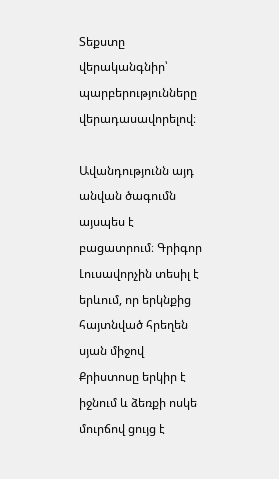Տեքստը վերականգնիր՝ պարբերությունները վերադասավորելով։

Ավանդությունն այդ անվան ծագումն այսպես է բացատրում։ Գրիգոր Լուսավորչին տեսիլ է երևում, որ երկնքից հայտնված հրեղեն սյան միջով Քրիստոսը երկիր է իջնում և ձեռքի ոսկե մուրճով ցույց է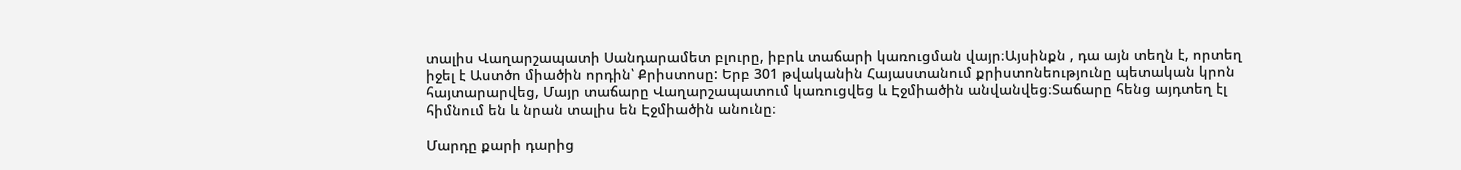տալիս Վաղարշապատի Սանդարամետ բլուրը, իբրև տաճարի կառուցման վայր։Այսինքն , դա այն տեղն է, որտեղ իջել է Աստծո միածին որդին՝ Քրիստոսը: Երբ 301 թվականին Հայաստանում քրիստոնեությունը պետական կրոն հայտարարվեց, Մայր տաճարը Վաղարշապատում կառուցվեց և Էջմիածին անվանվեց։Տաճարը հենց այդտեղ էլ հիմնում են և նրան տալիս են Էջմիածին անունը։

Մարդը քարի դարից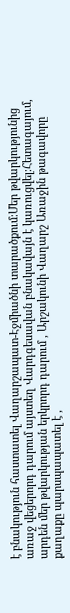է բնակություն հաստատել Վաղարշապատ-Էջմիածնի տարածքում։Մեր թվարկությունից առաջ վեցերորդ դարում այստեղ Վարդգեսավան բնակավայն է կառուցվել։Հետագայում, արդեն մեր թվարկության երկրորդ դարում , Արշակունի Վաղարշ Առաջին թագավորը քաղաքը պարսպապատել է ,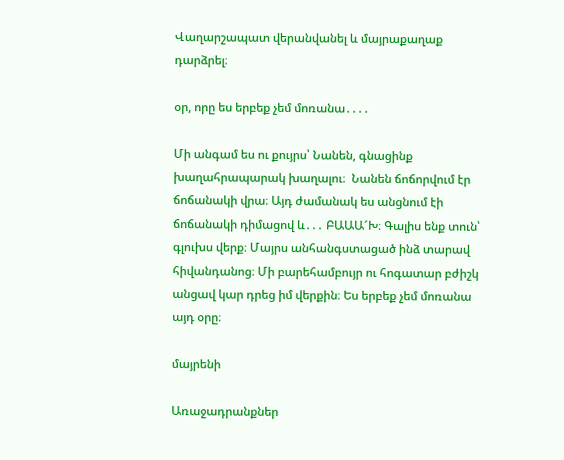Վաղարշապատ վերանվանել և մայրաքաղաք դարձրել։

օր, որը ես երբեք չեմ մոռանա․․․․

Մի անգամ ես ու քույրս՝ Նանեն, գնացինք խաղահրապարակ խաղալու։  Նանեն ճոճորվում էր ճոճանակի վրա։ Այդ ժամանակ ես անցնում էի ճոճանակի դիմացով և․․․ ԲԱԱԱ՜Խ։ Գալիս ենք տուն՝ գլուխս վերք։ Մայրս անհանգստացած ինձ տարավ հիվանդանոց։ Մի բարեհամբույր ու հոգատար բժիշկ անցավ կար դրեց իմ վերքին։ Ես երբեք չեմ մոռանա այդ օրը։

մայրենի

Առաջադրանքներ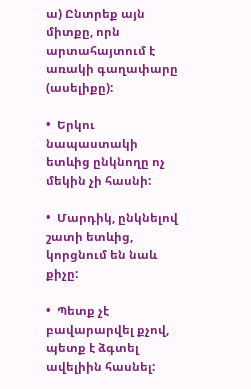ա) Ընտրեք այն միտքը, որն արտահայտում է առակի գաղափարը (ասելիքը):

•  Երկու նապաստակի ետևից ընկնողը ոչ մեկին չի հասնի:

•  Մարդիկ, ընկնելով շատի ետևից, կորցնում են նաև քիչը:

•  Պետք չէ բավարարվել քչով, պետք է ձգտել ավելիին հասնել: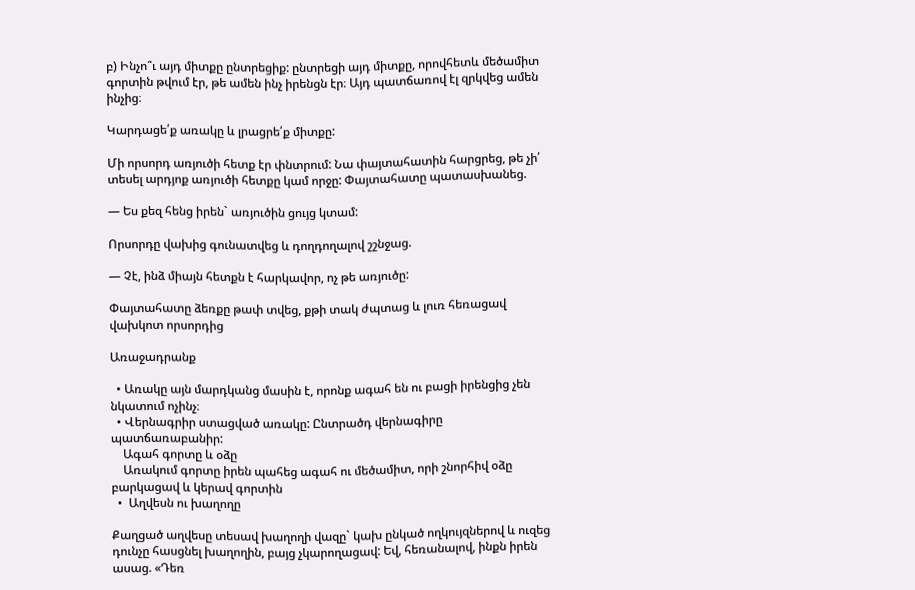բ) Ինչո՞ւ այդ միտքը ընտրեցիք: ընտրեցի այդ միտքը, որովհետև մեծամիտ գորտին թվում էր, թե ամեն ինչ իրենցն էր։ Այդ պատճառով էլ զրկվեց ամեն ինչից։

Կարդացե՛ք առակը և լրացրե՛ք միտքը:

Մի որսորդ առյուծի հետք էր փնտրում: Նա փայտահատին հարցրեց, թե չի՛ տեսել արդյոք առյուծի հետքը կամ որջը: Փայտահատը պատասխանեց.

— Ես քեզ հենց իրեն` առյուծին ցույց կտամ:

Որսորդը վախից գունատվեց և դողդողալով շշնջաց.

— Չէ, ինձ միայն հետքն է հարկավոր, ոչ թե առյուծը:

Փայտահատը ձեռքը թափ տվեց, քթի տակ ժպտաց և լուռ հեռացավ վախկոտ որսորդից

Առաջադրանք

  • Առակը այն մարդկանց մասին է, որոնք ագահ են ու բացի իրենցից չեն նկատում ոչինչ։
  • Վերնագրիր ստացված առակը: Ընտրածդ վերնագիրը պատճառաբանիր:
    Ագահ գորտը և օձը
    Առակում գորտը իրեն պահեց ագահ ու մեծամիտ, որի շնորհիվ օձը բարկացավ և կերավ գորտին
  •  Աղվեսն ու խաղողը

Քաղցած աղվեսը տեսավ խաղողի վազը` կախ ընկած ողկույզներով և ուզեց դունչը հասցնել խաղողին, բայց չկարողացավ: Եվ, հեռանալով, ինքն իրեն ասաց. «Դեռ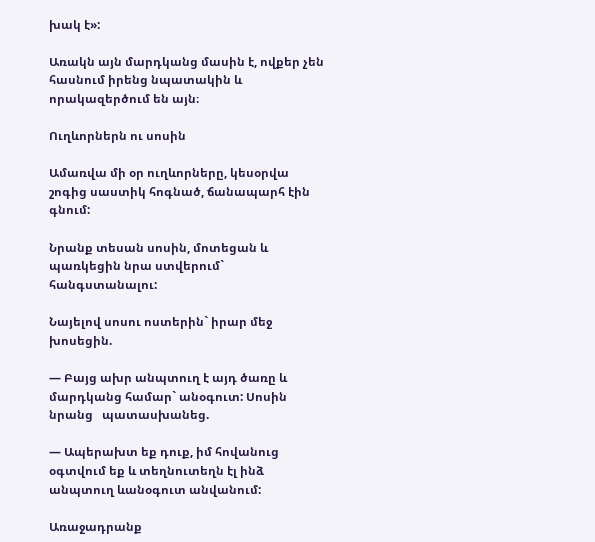խակ է»:

Առակն այն մարդկանց մասին է, ովքեր չեն հասնում իրենց նպատակին և որակազերծում են այն։

Ուղևորներն ու սոսին

Ամառվա մի օր ուղևորները, կեսօրվա շոգից սաստիկ հոգնած, ճանապարհ էին գնում:

Նրանք տեսան սոսին, մոտեցան և պառկեցին նրա ստվերում` հանգստանալու:

Նայելով սոսու ոստերին` իրար մեջ խոսեցին.

— Բայց ախր անպտուղ է այդ ծառը և մարդկանց համար` անօգուտ: Սոսին նրանց   պատասխանեց.

— Ապերախտ եք դուք, իմ հովանուց օգտվում եք և տեղնուտեղն էլ ինձ անպտուղ ևանօգուտ անվանում:

Առաջադրանք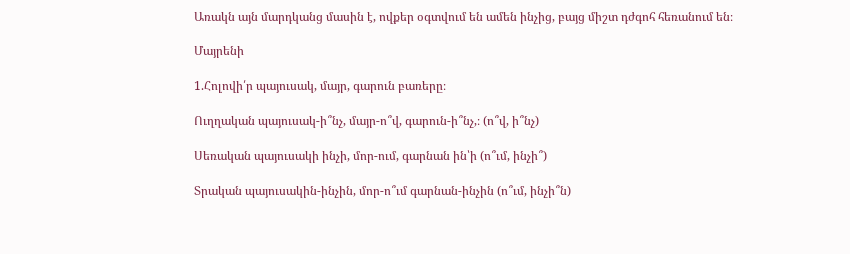Առակն այն մարդկանց մասին է, ովքեր օգտվում են ամեն ինչից, բայց միշտ դժգոհ հեռանում են։

Մայրենի

1.Հոլովի՛ր պայուսակ, մայր, գարուն բառերը։

Ուղղական պայուսակ-ի՞նչ, մայր-ո՞վ, գարուն-ի՞նչ,։ (ո՞վ, ի՞նչ)

Սեռական պայուսակի ինչի, մոր-ում, գարնան ին՝ի (ո՞ւմ, ինչի՞)

Տրական պայուսակին-ինչին, մոր-ո՞ւմ գարնան-ինչին (ո՞ւմ, ինչի՞ն)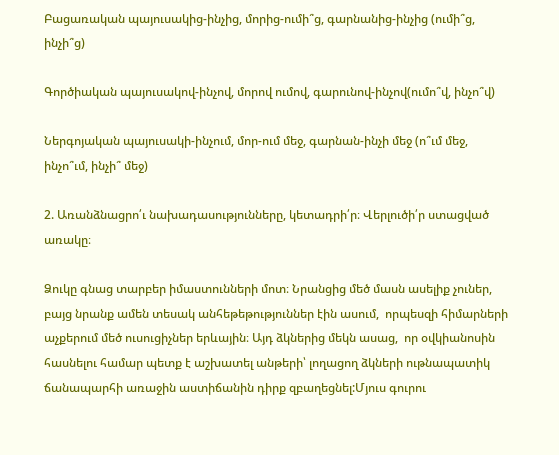Բացառական պայուսակից-ինչից, մորից-ումի՞ց, գարնանից-ինչից (ումի՞ց, ինչի՞ց)

Գործիական պայուսակով-ինչով, մորով ումով, գարունով-ինչով(ումո՞վ, ինչո՞վ)

Ներգոյական պայուսակի-ինչում, մոր-ում մեջ, գարնան-ինչի մեջ (ո՞ւմ մեջ, ինչո՞ւմ, ինչի՞ մեջ)

2. Առանձնացրո՛ւ նախադասությունները, կետադրի՛ր։ Վերլուծի՛ր ստացված առակը։

Ձուկը գնաց տարբեր իմաստունների մոտ։ Նրանցից մեծ մասն ասելիք չուներ, բայց նրանք ամեն տեսակ անհեթեթություններ էին ասում,  որպեսզի հիմարների աչքերում մեծ ուսուցիչներ երևային։ Այդ ձկներից մեկն ասաց,  որ օվկիանոսին հասնելու համար պետք է աշխատել անթերի՝ լողացող ձկների ութնապատիկ ճանապարհի առաջին աստիճանին դիրք զբաղեցնել:Մյուս գուրու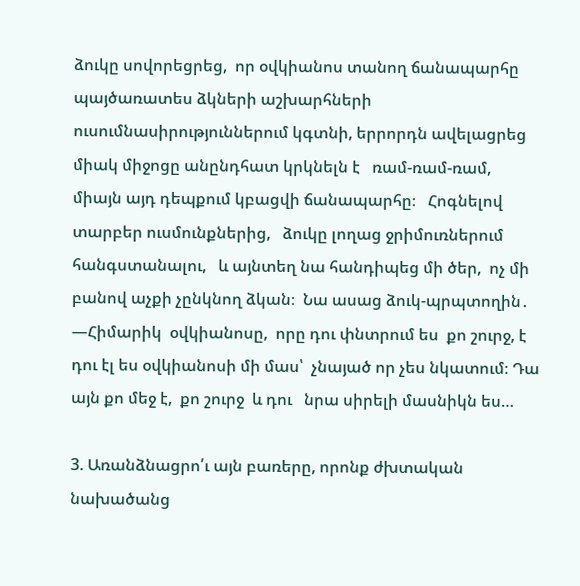ձուկը սովորեցրեց,  որ օվկիանոս տանող ճանապարհը պայծառատես ձկների աշխարհների ուսումնասիրություններում կգտնի, երրորդն ավելացրեց միակ միջոցը անընդհատ կրկնելն է   ռամ-ռամ-ռամ,    միայն այդ դեպքում կբացվի ճանապարհը։   Հոգնելով տարբեր ուսմունքներից,   ձուկը լողաց ջրիմուռներում հանգստանալու,   և այնտեղ նա հանդիպեց մի ծեր,  ոչ մի բանով աչքի չընկնող ձկան։  Նա ասաց ձուկ-պրպտողին․ —Հիմարիկ  օվկիանոսը,  որը դու փնտրում ես  քո շուրջ, է դու էլ ես օվկիանոսի մի մաս՝  չնայած որ չես նկատում։ Դա այն քո մեջ է,  քո շուրջ  և դու   նրա սիրելի մասնիկն ես…

3. Առանձնացրո՛ւ այն բառերը, որոնք ժխտական նախածանց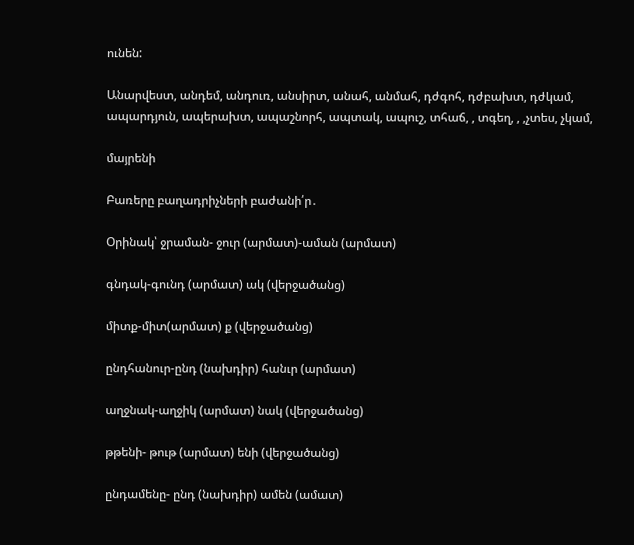ունեն:

Անարվեստ, անդեմ, անդուռ, անսիրտ, անահ, անմահ, դժգոհ, դժբախտ, դժկամ, ապարդյուն, ապերախտ, ապաշնորհ, ապտակ, ապուշ, տհաճ, , տգեղ, , ,չտես, չկամ,

մայրենի

Բառերը բաղադրիչների բաժանի՛ր․

Օրինակ՝ ջրաման- ջուր (արմատ)-աման (արմատ)

գնդակ-գունդ (արմատ) ակ (վերջածանց)

միտք-միտ(արմատ) ք (վերջածանց)

ընդհանուր-ընդ (նախդիր) հանւր (արմատ)

աղջնակ-աղջիկ (արմատ) նակ (վերջածանց)

թթենի- թութ (արմատ) ենի (վերջածանց)

ընդամենը- ընդ (նախդիր) ամեն (ամատ)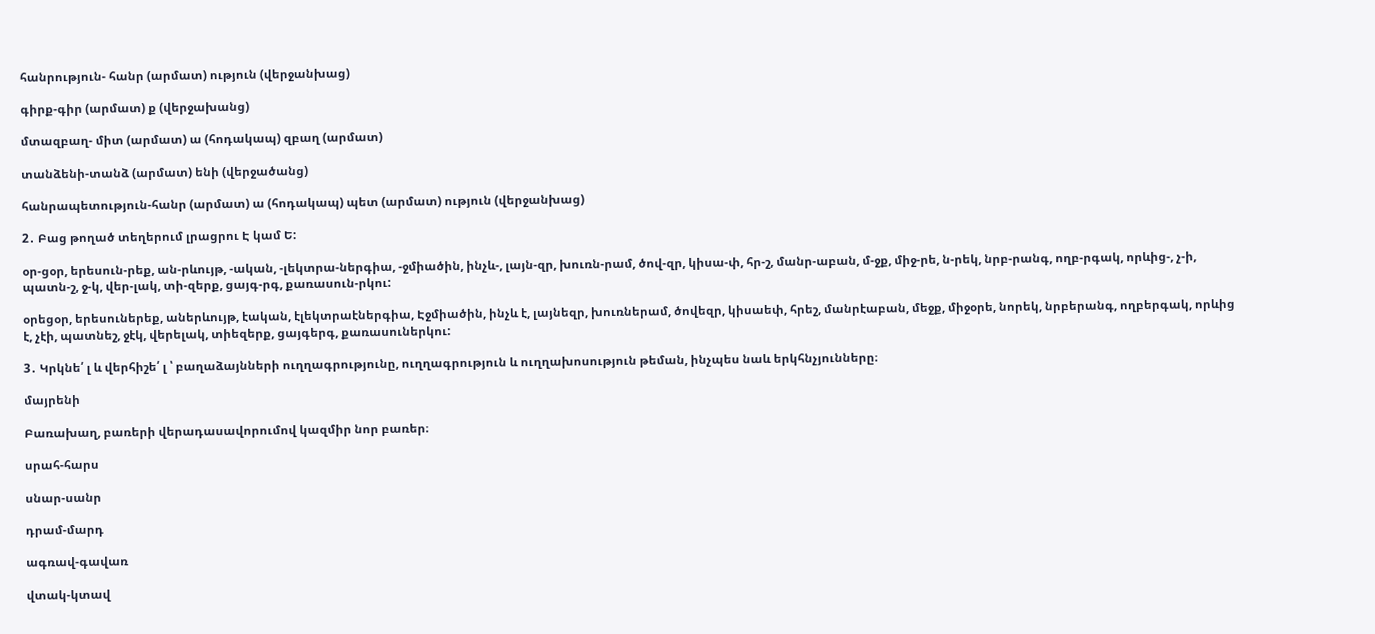հանրություն- հանր (արմատ) ություն (վերջանխաց)

գիրք-գիր (արմատ) ք (վերջախանց)

մտազբաղ- միտ (արմատ) ա (հոդակապ) զբաղ (արմատ)

տանձենի-տանձ (արմատ) ենի (վերջածանց)

հանրապետություն-հանր (արմատ) ա (հոդակապ) պետ (արմատ) ություն (վերջանխաց)

2․ Բաց թողած տեղերում լրացրու Է կամ Ե:

օր-ցօր, երեսուն-րեք, ան-րևույթ, -ական, -լեկտրա-ներգիա, -ջմիածին, ինչև-, լայն-զր, խուռն-րամ, ծով-զր, կիսա-փ, հր-շ, մանր-աբան, մ-ջք, միջ-րե, ն-րեկ, նրբ-րանգ, ողբ-րգակ, որևից-, չ-ի, պատն-շ, ջ-կ, վեր-լակ, տի-զերք, ցայգ-րգ, քառասուն-րկու:

օրեցօր, երեսուներեք, աներևույթ, էական, էլեկտրաէներգիա, Էջմիածին, ինչև է, լայնեզր, խուռներամ, ծովեզր, կիսաեփ, հրեշ, մանրէաբան, մեջք, միջօրե, նորեկ, նրբերանգ, ողբերգակ, որևից է, չէի, պատնեշ, ջէկ, վերելակ, տիեզերք, ցայգերգ, քառասուներկու:

3․ Կրկնե՛ լ և վերհիշե՛ լ ՝ բաղաձայնների ուղղագրությունը, ուղղագրություն և ուղղախոսություն թեման, ինչպես նաև երկհնչյունները։

մայրենի

Բառախաղ, բառերի վերադասավորումով կազմիր նոր բառեր։

սրահ-հարս

սնար-սանր

դրամ-մարդ

ագռավ-գավառ

վտակ-կտավ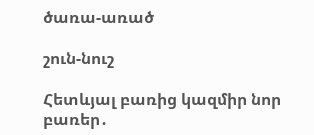ծառա-առած

շուն-նուշ

Հետևյալ բառից կազմիր նոր բառեր․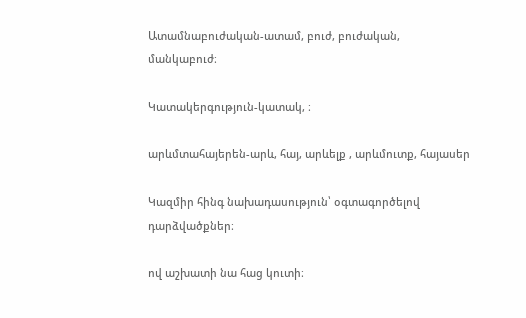Ատամնաբուժական-ատամ, բուժ, բուժական, մանկաբուժ։

Կատակերգություն-կատակ, ։

արևմտահայերեն-արև, հայ, արևելք , արևմուտք, հայասեր

Կազմիր հինգ նախադասություն՝ օգտագործելով դարձվածքներ։

ով աշխատի նա հաց կուտի։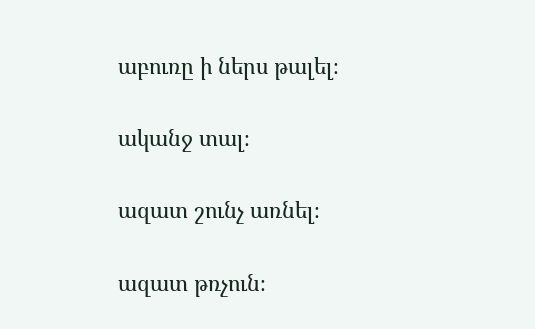աբուռը ի ներս թալել։

ականջ տալ։

ազատ շունչ առնել։

ազատ թռչուն։